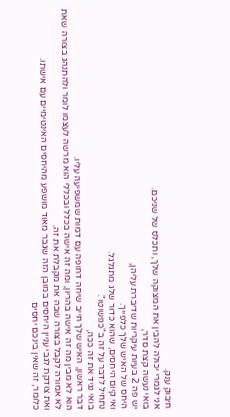חיבוק ענק.
אני לגמרי יכולה להבין את המצוקה שלך, ותכלס של שניכם.
בואי נעשה קצת סדר,
יש פה 2 בעיות עיקריות שדיברת עליהן,
היחס של האיש שלך כלפייך.
ואי קיום היחסים, שהוא כדור שלג מתגלגל.
נתחיל לדבר על זה ב"כפשוטו".
בואי נגיד את זה ככה,
דבר ראשון, האיש שלך חייב שיחה דחופה עם דמות שמשפיעה עליו.
הוא לא מבין מה זה אישה בהריון, ומה זה אישה בכלל ובכללי הוא מרשה לעצמו לומר ולהתנהג בצורה שאת לא אמורה לקבל בצורה שבה את מקבלת את זה.
ואת צודקת לגבי עניין היחסים במובן הזה שגבר מאוד מושפע מהיחסים האינטימיים עם אישתו.
כלומר, זה שאין בינכם יחסים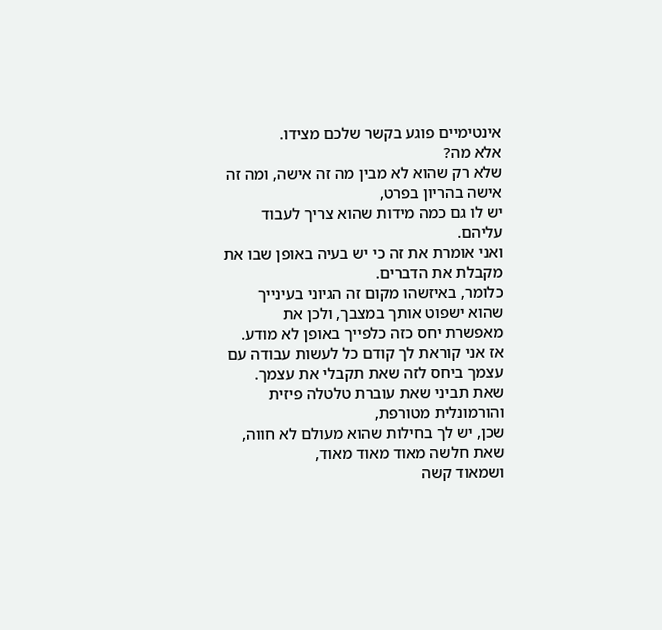אינטימיים פוגע בקשר שלכם מצידו.
אלא מה?
שלא רק שהוא לא מבין מה זה אישה, ומה זה אישה בהריון בפרט,
יש לו גם כמה מידות שהוא צריך לעבוד עליהם.
ואני אומרת את זה כי יש בעיה באופן שבו את מקבלת את הדברים.
כלומר, באיזשהו מקום זה הגיוני בעינייך שהוא ישפוט אותך במצבך, ולכן את מאפשרת יחס כזה כלפייך באופן לא מודע.
אז אני קוראת לך קודם כל לעשות עבודה עם עצמך ביחס לזה שאת תקבלי את עצמך.
שאת תביני שאת עוברת טלטלה פיזית והורמונלית מטורפת,
שכן, יש לך בחילות שהוא מעולם לא חווה,
שאת חלשה מאוד מאוד מאוד,
ושמאוד קשה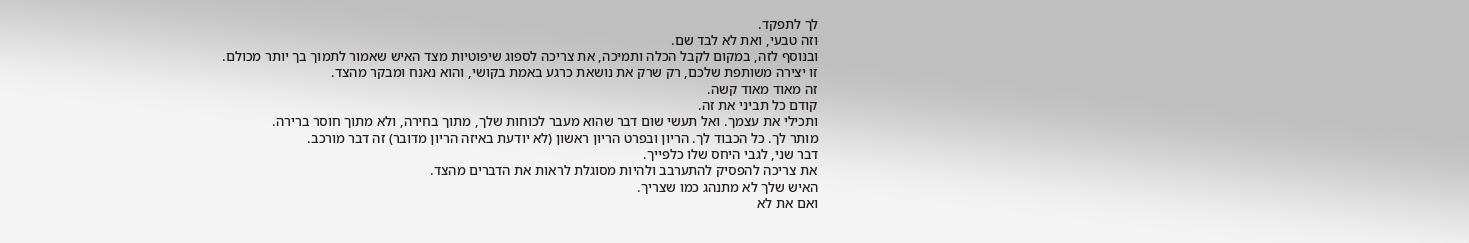לך לתפקד.
וזה טבעי, ואת לא לבד שם.
ובנוסף לזה, במקום לקבל הכלה ותמיכה, את צריכה לספוג שיפוטיות מצד האיש שאמור לתמוך בך יותר מכולם.
זו יצירה משותפת שלכם, רק שרק את נושאת כרגע באמת בקושי, והוא נאנח ומבקר מהצד.
זה מאוד מאוד קשה.
קודם כל תביני את זה.
ותכילי את עצמך. ואל תעשי שום דבר שהוא מעבר לכוחות שלך, מתוך בחירה, ולא מתוך חוסר ברירה.
מותר לך. כל הכבוד לך. הריון ובפרט הריון ראשון (לא יודעת באיזה הריון מדובר) זה דבר מורכב.
דבר שני, לגבי היחס שלו כלפייך.
את צריכה להפסיק להתערבב ולהיות מסוגלת לראות את הדברים מהצד.
האיש שלך לא מתנהג כמו שצריך.
ואם את לא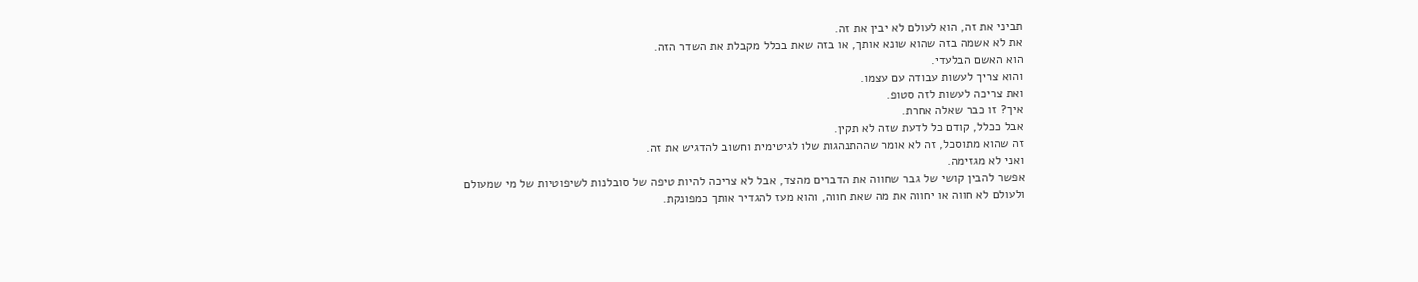תביני את זה, הוא לעולם לא יבין את זה.
את לא אשמה בזה שהוא שונא אותך, או בזה שאת בכלל מקבלת את השדר הזה.
הוא האשם הבלעדי.
והוא צריך לעשות עבודה עם עצמו.
ואת צריכה לעשות לזה סטופ.
איך? זו כבר שאלה אחרת.
אבל ככלל, קודם כל לדעת שזה לא תקין.
זה שהוא מתוסכל, זה לא אומר שההתנהגות שלו לגיטימית וחשוב להדגיש את זה.
ואני לא מגזימה.
אפשר להבין קושי של גבר שחווה את הדברים מהצד, אבל לא צריכה להיות טיפה של סובלנות לשיפוטיות של מי שמעולם ולעולם לא חווה או יחווה את מה שאת חווה, והוא מעז להגדיר אותך כמפונקת.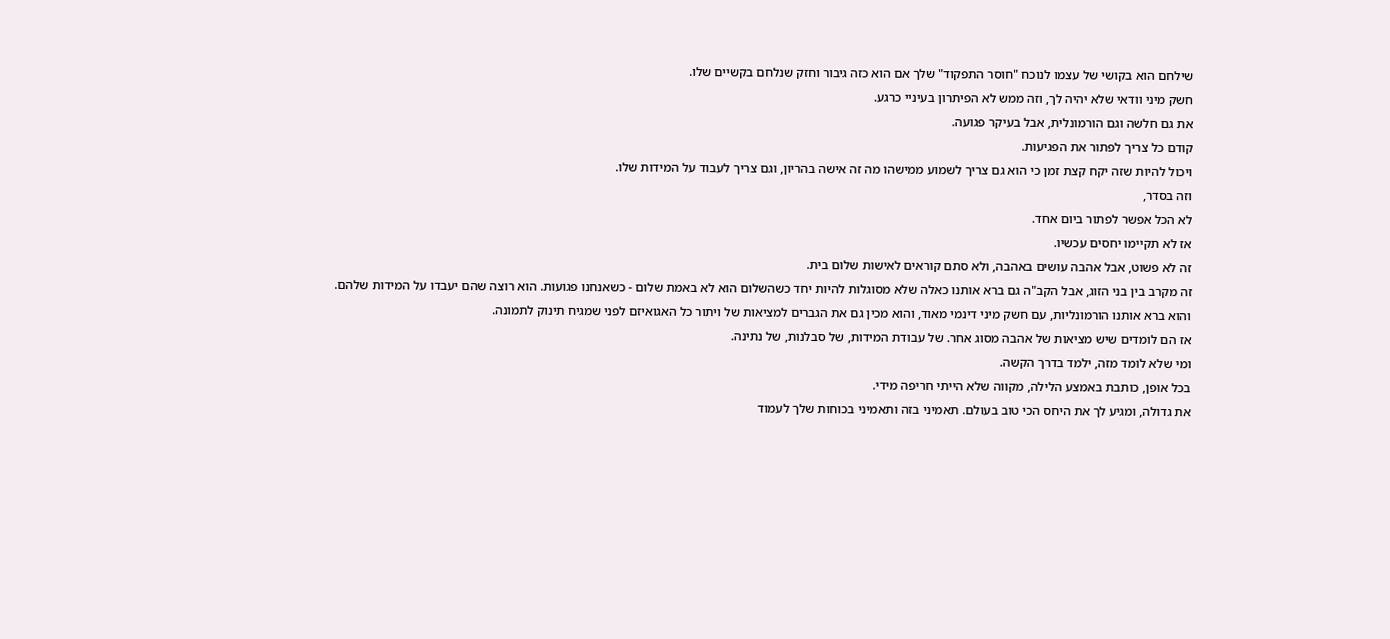שילחם הוא בקושי של עצמו לנוכח "חוסר התפקוד" שלך אם הוא כזה גיבור וחזק שנלחם בקשיים שלו.
חשק מיני וודאי שלא יהיה לך, וזה ממש לא הפיתרון בעיניי כרגע.
את גם חלשה וגם הורמונלית, אבל בעיקר פגועה.
קודם כל צריך לפתור את הפגיעות.
ויכול להיות שזה יקח קצת זמן כי הוא גם צריך לשמוע ממישהו מה זה אישה בהריון, וגם צריך לעבוד על המידות שלו.
וזה בסדר,
לא הכל אפשר לפתור ביום אחד.
אז לא תקיימו יחסים עכשיו.
זה לא פשוט, אבל אהבה עושים באהבה, ולא סתם קוראים לאישות שלום בית.
זה מקרב בין בני הזוג, אבל הקב"ה גם ברא אותנו כאלה שלא מסוגלות להיות יחד כשהשלום הוא לא באמת שלום - כשאנחנו פגועות. הוא רוצה שהם יעבדו על המידות שלהם.
והוא ברא אותנו הורמונליות, עם חשק מיני דינמי מאוד, והוא מכין גם את הגברים למציאות של ויתור כל האגואיזם לפני שמגיח תינוק לתמונה.
אז הם לומדים שיש מציאות של אהבה מסוג אחר. של עבודת המידות, של סבלנות, של נתינה.
ומי שלא לומד מזה, ילמד בדרך הקשה.
בכל אופן, כותבת באמצע הלילה, מקווה שלא הייתי חריפה מידי.
את גדולה, ומגיע לך את היחס הכי טוב בעולם. תאמיני בזה ותאמיני בכוחות שלך לעמוד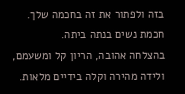בזה ולפתור את זה בחכמה שלך.
חכמת נשים בנתה ביתה.
בהצלחה אהובה, הריון קל ומשעמם, ולידה מהירה וקלה בידיים מלאות.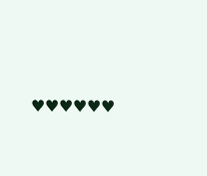♥♥♥♥♥♥